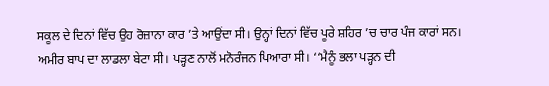ਸਕੂਲ ਦੇ ਦਿਨਾਂ ਵਿੱਚ ਉਹ ਰੋਜ਼ਾਨਾ ਕਾਰ ’ਤੇ ਆਉਂਦਾ ਸੀ। ਉਨ੍ਹਾਂ ਦਿਨਾਂ ਵਿੱਚ ਪੂਰੇ ਸ਼ਹਿਰ ’ਚ ਚਾਰ ਪੰਜ ਕਾਰਾਂ ਸਨ। ਅਮੀਰ ਬਾਪ ਦਾ ਲਾਡਲਾ ਬੇਟਾ ਸੀ। ਪੜ੍ਹਣ ਨਾਲੋਂ ਮਨੋਰੰਜਨ ਪਿਆਰਾ ਸੀ। ‘‘ਮੈਨੂੰ ਭਲਾ ਪੜ੍ਹਨ ਦੀ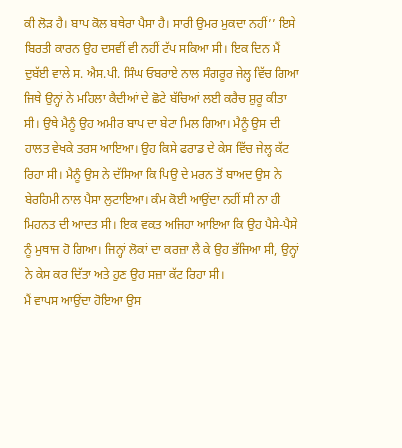ਕੀ ਲੋੜ ਹੈ। ਬਾਪ ਕੋਲ ਬਥੇਰਾ ਪੈਸਾ ਹੈ। ਸਾਰੀ ਉਮਰ ਮੁਕਦਾ ਨਹੀਂ’’ ਇਸੇ ਬਿਰਤੀ ਕਾਰਨ ਉਹ ਦਸਵੀਂ ਵੀ ਨਹੀਂ ਟੱਪ ਸਕਿਆ ਸੀ। ਇਕ ਦਿਨ ਮੈਂ ਦੁਬੱਈ ਵਾਲੇ ਸ. ਐਸ.ਪੀ. ਸਿੰਘ ਓਬਰਾਏ ਨਾਲ ਸੰਗਰੂਰ ਜੇਲ੍ਹ ਵਿੱਚ ਗਿਆ ਜਿਥੇ ਉਨ੍ਹਾਂ ਨੇ ਮਹਿਲਾ ਕੈਦੀਆਂ ਦੇ ਛੋਟੇ ਬੱਚਿਆਂ ਲਈ ਕਰੈਚ ਸ਼ੁਰੂ ਕੀਤਾ ਸੀ। ਉਥੇ ਮੈਨੂੰ ਉਹ ਅਮੀਰ ਬਾਪ ਦਾ ਬੇਟਾ ਮਿਲ ਗਿਆ। ਮੈਨੂੰ ਉਸ ਦੀ ਹਾਲਤ ਵੇਖਕੇ ਤਰਸ ਆਇਆ। ਉਹ ਕਿਸੇ ਫਰਾਡ ਦੇ ਕੇਸ ਵਿੱਚ ਜੇਲ੍ਹ ਕੱਟ ਰਿਹਾ ਸੀ। ਮੈਨੂੰ ਉਸ ਨੇ ਦੱਸਿਆ ਕਿ ਪਿਉ ਦੇ ਮਰਨ ਤੋਂ ਬਾਅਦ ਉਸ ਨੇ ਬੇਰਹਿਮੀ ਨਾਲ ਪੈਸਾ ਲੁਟਾਇਆ। ਕੰਮ ਕੋਈ ਆਉਂਦਾ ਨਹੀਂ ਸੀ ਨਾ ਹੀ ਮਿਹਨਤ ਦੀ ਆਦਤ ਸੀ। ਇਕ ਵਕਤ ਅਜਿਹਾ ਆਇਆ ਕਿ ਉਹ ਪੈਸੇ-ਪੈਸੇ ਨੂੰ ਮੁਥਾਜ ਹੋ ਗਿਆ। ਜਿਨ੍ਹਾਂ ਲੋਕਾਂ ਦਾ ਕਰਜ਼ਾ ਲੈ ਕੇ ਉਹ ਭੱਜਿਆ ਸੀ, ਉਨ੍ਹਾਂ ਨੇ ਕੇਸ ਕਰ ਦਿੱਤਾ ਅਤੇ ਹੁਣ ਉਹ ਸਜ਼ਾ ਕੱਟ ਰਿਹਾ ਸੀ।
ਮੈਂ ਵਾਪਸ ਆਉਂਦਾ ਹੋਇਆ ਉਸ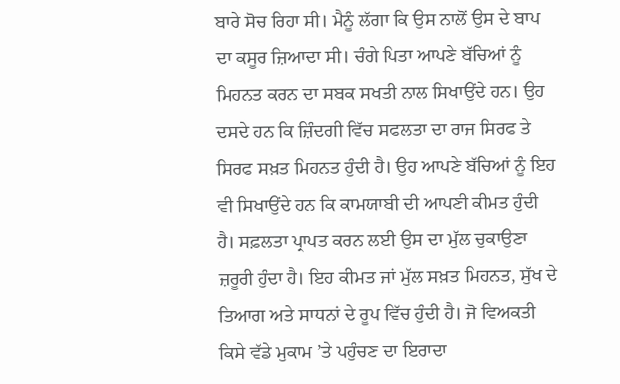ਬਾਰੇ ਸੋਚ ਰਿਹਾ ਸੀ। ਮੈਨੂੰ ਲੱਗਾ ਕਿ ਉਸ ਨਾਲੋਂ ਉਸ ਦੇ ਬਾਪ ਦਾ ਕਸੂਰ ਜ਼ਿਆਦਾ ਸੀ। ਚੰਗੇ ਪਿਤਾ ਆਪਣੇ ਬੱਚਿਆਂ ਨੂੰ ਮਿਹਨਤ ਕਰਨ ਦਾ ਸਬਕ ਸਖਤੀ ਨਾਲ ਸਿਖਾਉਂਦੇ ਹਨ। ਉਹ ਦਸਦੇ ਹਨ ਕਿ ਜ਼ਿੰਦਗੀ ਵਿੱਚ ਸਫਲਤਾ ਦਾ ਰਾਜ ਸਿਰਫ ਤੇ ਸਿਰਫ ਸਖ਼ਤ ਮਿਹਨਤ ਹੁੰਦੀ ਹੈ। ਉਹ ਆਪਣੇ ਬੱਚਿਆਂ ਨੂੰ ਇਹ ਵੀ ਸਿਖਾਉਂਦੇ ਹਨ ਕਿ ਕਾਮਯਾਬੀ ਦੀ ਆਪਣੀ ਕੀਮਤ ਹੁੰਦੀ ਹੈ। ਸਫ਼ਲਤਾ ਪ੍ਰਾਪਤ ਕਰਨ ਲਈ ਉਸ ਦਾ ਮੁੱਲ ਚੁਕਾਉਣਾ ਜ਼ਰੂਰੀ ਹੁੰਦਾ ਹੈ। ਇਹ ਕੀਮਤ ਜਾਂ ਮੁੱਲ ਸਖ਼ਤ ਮਿਹਨਤ, ਸੁੱਖ ਦੇ ਤਿਆਗ ਅਤੇ ਸਾਧਨਾਂ ਦੇ ਰੂਪ ਵਿੱਚ ਹੁੰਦੀ ਹੈ। ਜੋ ਵਿਅਕਤੀ ਕਿਸੇ ਵੱਡੇ ਮੁਕਾਮ ’ਤੇ ਪਹੁੰਚਣ ਦਾ ਇਰਾਦਾ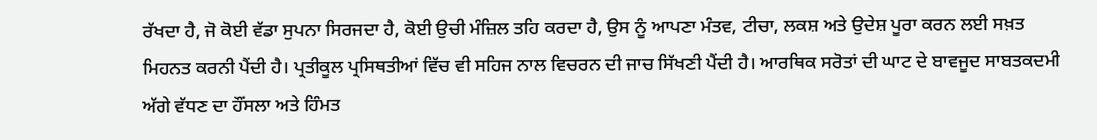ਰੱਖਦਾ ਹੈ, ਜੋ ਕੋਈ ਵੱਡਾ ਸੁਪਨਾ ਸਿਰਜਦਾ ਹੈ, ਕੋਈ ਉਚੀ ਮੰਜ਼ਿਲ ਤਹਿ ਕਰਦਾ ਹੈ, ਉਸ ਨੂੰ ਆਪਣਾ ਮੰਤਵ, ਟੀਚਾ, ਲਕਸ਼ ਅਤੇ ਉਦੇਸ਼ ਪੂਰਾ ਕਰਨ ਲਈ ਸਖ਼ਤ ਮਿਹਨਤ ਕਰਨੀ ਪੈਂਦੀ ਹੈ। ਪ੍ਰਤੀਕੂਲ ਪ੍ਰਸਿਥਤੀਆਂ ਵਿੱਚ ਵੀ ਸਹਿਜ ਨਾਲ ਵਿਚਰਨ ਦੀ ਜਾਚ ਸਿੱਖਣੀ ਪੈਂਦੀ ਹੈ। ਆਰਥਿਕ ਸਰੋਤਾਂ ਦੀ ਘਾਟ ਦੇ ਬਾਵਜੂਦ ਸਾਬਤਕਦਮੀ ਅੱਗੇ ਵੱਧਣ ਦਾ ਹੌਂਸਲਾ ਅਤੇ ਹਿੰਮਤ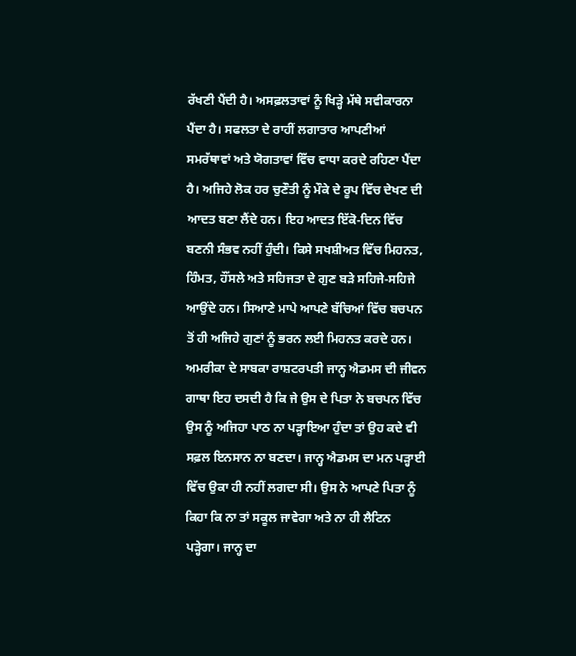ਰੱਖਣੀ ਪੈਂਦੀ ਹੈ। ਅਸਫ਼ਲਤਾਵਾਂ ਨੂੰ ਖਿੜ੍ਹੇ ਮੱਥੇ ਸਵੀਕਾਰਨਾ ਪੈਂਦਾ ਹੈ। ਸਫਲਤਾ ਦੇ ਰਾਹੀਂ ਲਗਾਤਾਰ ਆਪਣੀਆਂ ਸਮਰੱਥਾਵਾਂ ਅਤੇ ਯੋਗਤਾਵਾਂ ਵਿੱਚ ਵਾਧਾ ਕਰਦੇ ਰਹਿਣਾ ਪੈਂਦਾ ਹੈ। ਅਜਿਹੇ ਲੋਕ ਹਰ ਚੁਣੌਤੀ ਨੂੰ ਮੌਕੇ ਦੇ ਰੂਪ ਵਿੱਚ ਦੇਖਣ ਦੀ ਆਦਤ ਬਣਾ ਲੈਂਦੇ ਹਨ। ਇਹ ਆਦਤ ਇੱਕੋ-ਦਿਨ ਵਿੱਚ ਬਣਨੀ ਸੰਭਵ ਨਹੀਂ ਹੁੰਦੀ। ਕਿਸੇ ਸਖਸ਼ੀਅਤ ਵਿੱਚ ਮਿਹਨਤ, ਹਿੰਮਤ, ਹੌਂਸਲੇ ਅਤੇ ਸਹਿਜਤਾ ਦੇ ਗੁਣ ਬੜੇ ਸਹਿਜੇ-ਸਹਿਜੇ ਆਉਂਦੇ ਹਨ। ਸਿਆਣੇ ਮਾਪੇ ਆਪਣੇ ਬੱਚਿਆਂ ਵਿੱਚ ਬਚਪਨ ਤੋਂ ਹੀ ਅਜਿਹੇ ਗੁਣਾਂ ਨੂੰ ਭਰਨ ਲਈ ਮਿਹਨਤ ਕਰਦੇ ਹਨ।
ਅਮਰੀਕਾ ਦੇ ਸਾਬਕਾ ਰਾਸ਼ਟਰਪਤੀ ਜਾਨ੍ਹ ਐਡਮਸ ਦੀ ਜੀਵਨ ਗਾਥਾ ਇਹ ਦਸਦੀ ਹੈ ਕਿ ਜੇ ਉਸ ਦੇ ਪਿਤਾ ਨੇ ਬਚਪਨ ਵਿੱਚ ਉਸ ਨੂੰ ਅਜਿਹਾ ਪਾਠ ਨਾ ਪੜ੍ਹਾਇਆ ਹੁੰਦਾ ਤਾਂ ਉਹ ਕਦੇ ਵੀ ਸਫ਼ਲ ਇਨਸਾਨ ਨਾ ਬਣਦਾ। ਜਾਨ੍ਹ ਐਡਮਸ ਦਾ ਮਨ ਪੜ੍ਹਾਈ ਵਿੱਚ ਉਕਾ ਹੀ ਨਹੀਂ ਲਗਦਾ ਸੀ। ਉਸ ਨੇ ਆਪਣੇ ਪਿਤਾ ਨੂੰ ਕਿਹਾ ਕਿ ਨਾ ਤਾਂ ਸਕੂਲ ਜਾਵੇਗਾ ਅਤੇ ਨਾ ਹੀ ਲੈਟਿਨ ਪੜ੍ਹੇਗਾ। ਜਾਨ੍ਹ ਦਾ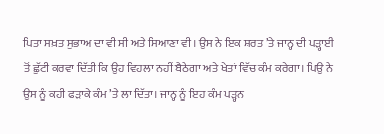ਪਿਤਾ ਸਖ਼ਤ ਸੁਭਾਅ ਦਾ ਵੀ ਸੀ ਅਤੇ ਸਿਆਣਾ ਵੀ। ਉਸ ਨੇ ਇਕ ਸ਼ਰਤ ’ਤੇ ਜਾਨ੍ਹ ਦੀ ਪੜ੍ਹਾਈ ਤੋਂ ਛੁੱਟੀ ਕਰਵਾ ਦਿੱਤੀ ਕਿ ਉਹ ਵਿਹਲਾ ਨਹੀਂ ਬੈਠੇਗਾ ਅਤੇ ਖੇਤਾਂ ਵਿੱਚ ਕੰਮ ਕਰੇਗਾ। ਪਿਉ ਨੇ ਉਸ ਨੂੰ ਕਹੀ ਫੜਾਕੇ ਕੰਮ ’ਤੇ ਲਾ ਦਿੱਤਾ। ਜਾਨ੍ਹ ਨੂੰ ਇਹ ਕੰਮ ਪੜ੍ਹਨ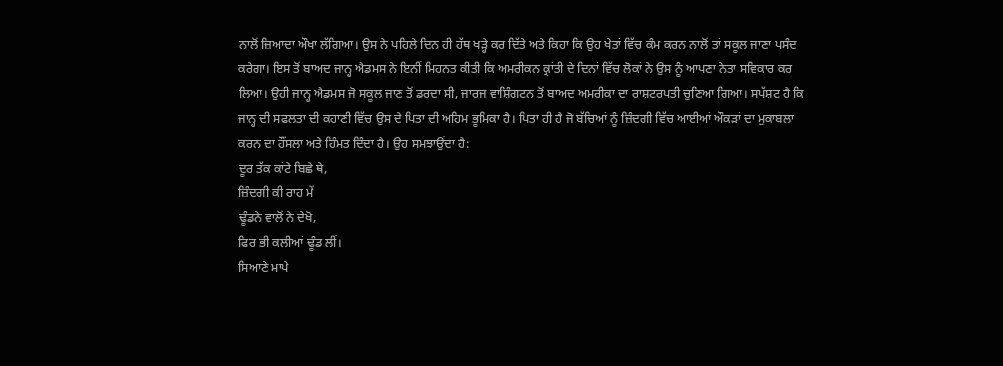ਨਾਲੋਂ ਜ਼ਿਆਦਾ ਔਖਾ ਲੱਗਿਆ। ਉਸ ਨੇ ਪਹਿਲੇ ਦਿਨ ਹੀ ਹੱਥ ਖੜ੍ਹੇ ਕਰ ਦਿੱਤੇ ਅਤੇ ਕਿਹਾ ਕਿ ਉਹ ਖੇਤਾਂ ਵਿੱਚ ਕੰਮ ਕਰਨ ਨਾਲੋਂ ਤਾਂ ਸਕੂਲ ਜਾਣਾ ਪਸੰਦ ਕਰੇਗਾ। ਇਸ ਤੋਂ ਬਾਅਦ ਜਾਨ੍ਹ ਐਡਮਸ ਨੇ ਇਨੀਂ ਮਿਹਨਤ ਕੀਤੀ ਕਿ ਅਮਰੀਕਨ ਕ੍ਰਾਂਤੀ ਦੇ ਦਿਨਾਂ ਵਿੱਚ ਲੋਕਾਂ ਨੇ ਉਸ ਨੂੰ ਆਪਣਾ ਨੇਤਾ ਸਵਿਕਾਰ ਕਰ ਲਿਆ। ਉਹੀ ਜਾਨ੍ਹ ਐਡਮਸ ਜੋ ਸਕੂਲ ਜਾਣ ਤੋਂ ਡਰਦਾ ਸੀ, ਜਾਰਜ ਵਾਸ਼ਿੰਗਟਨ ਤੋਂ ਬਾਅਦ ਅਮਰੀਕਾ ਦਾ ਰਾਸ਼ਟਰਪਤੀ ਚੁਣਿਆ ਗਿਆ। ਸਪੱਸ਼ਟ ਹੈ ਕਿ ਜਾਨ੍ਹ ਦੀ ਸਫਲਤਾ ਦੀ ਕਹਾਣੀ ਵਿੱਚ ਉਸ ਦੇ ਪਿਤਾ ਦੀ ਅਹਿਮ ਭੂਮਿਕਾ ਹੈ। ਪਿਤਾ ਹੀ ਹੈ ਜੋ ਬੱਚਿਆਂ ਨੂੰ ਜ਼ਿੰਦਗੀ ਵਿੱਚ ਆਈਆਂ ਔਕੜਾਂ ਦਾ ਮੁਕਾਬਲਾ ਕਰਨ ਦਾ ਹੌਂਸਲਾ ਅਤੇ ਹਿੰਮਤ ਦਿੰਦਾ ਹੈ। ਉਹ ਸਮਝਾਉਂਦਾ ਹੈ:
ਦੂਰ ਤੱਕ ਕਾਂਟੇ ਬਿਛੇ ਥੇ,
ਜ਼ਿੰਦਗੀ ਕੀ ਰਾਹ ਮੇਂ
ਢੂੰਡਨੇ ਵਾਲੋਂ ਨੇ ਦੇਖੋ,
ਫਿਰ ਭੀ ਕਲੀਆਂ ਢੂੰਡ ਲੀਂ।
ਸਿਆਣੇ ਮਾਪੇ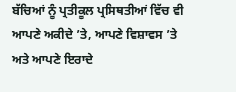ਬੱਚਿਆਂ ਨੂੰ ਪ੍ਰਤੀਕੂਲ ਪ੍ਰਸਿਥਤੀਆਂ ਵਿੱਚ ਵੀ ਆਪਣੇ ਅਕੀਦੇ ’ਤੇ, ਆਪਣੇ ਵਿਸ਼ਾਵਸ ’ਤੇ ਅਤੇ ਆਪਣੇ ਇਰਾਦੇ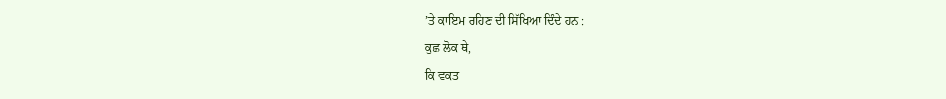’ਤੇ ਕਾਇਮ ਰਹਿਣ ਦੀ ਸਿੱਖਿਆ ਦਿੰਦੇ ਹਨ :
ਕੁਛ ਲੋਕ ਥੇ,
ਕਿ ਵਕਤ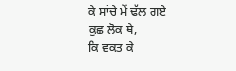ਕੇ ਸਾਂਚੇ ਮੇਂ ਢੱਲ ਗਏ
ਕੁਛ ਲੋਕ ਥੇ,
ਕਿ ਵਕਤ ਕੇ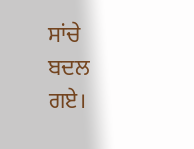ਸਾਂਚੇ ਬਦਲ ਗਏ।